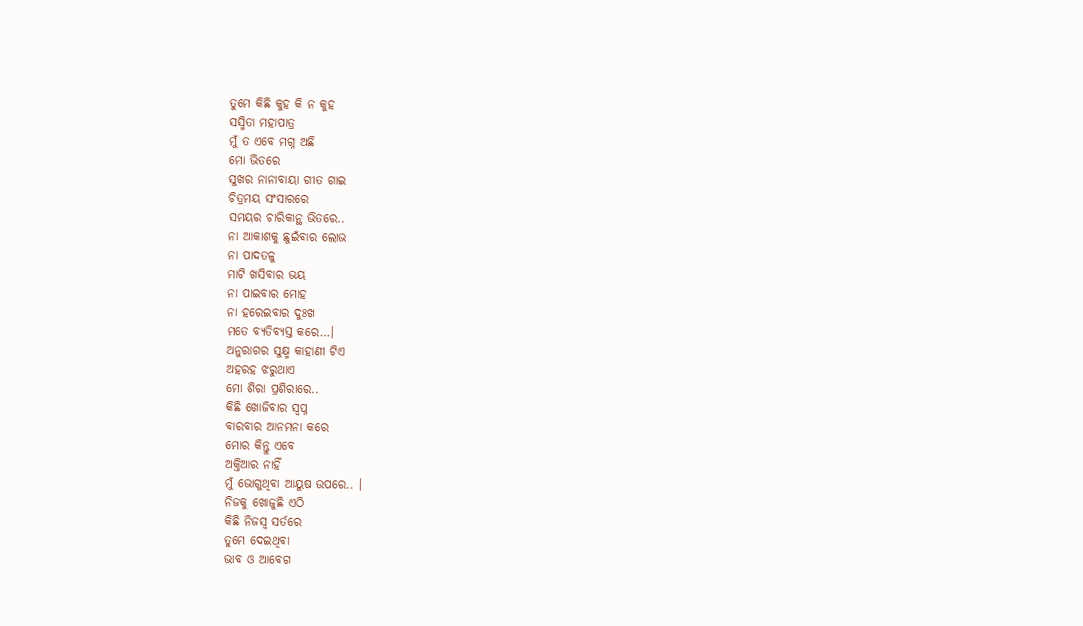ତୁମେ କିଛି କୁହ କି ନ କୁହ
ସସ୍ମିତା ମହାପାତ୍ର
ମୁଁ ତ ଏବେ ମଗ୍ନ ଅଛି
ମୋ ଭିତରେ
ସୁଖର ନାନାବାୟା ଗୀତ ଗାଇ
ଚିତ୍ରମୟ ସଂସାରରେ
ସମୟର ଚାରିକାନ୍ଥ ଭିତରେ..
ନା ଆକାଶକୁ ଛୁଇଁବାର ଲୋଭ
ନା ପାଦତଳୁ
ମାଟି ଖସିବାର ଭୟ
ନା ପାଇବାର ମୋହ
ନା ହରେଇବାର ଦୁଃଖ
ମତେ ବ୍ୟତିବ୍ୟସ୍ତ କରେ…।
ଅନୁରାଗର ସୁକ୍ଷ୍ମ କାହାଣୀ ଟିଏ
ଅହରହ ଝରୁଥାଏ
ମୋ ଶିରା ପ୍ରଶିରାରେ..
କିଛି ଖୋଜିବାର ସ୍ଵପ୍ନ
ବାରବାର ଆନମନା କରେ
ମୋର କିନ୍ତୁ ଏବେ
ଅକ୍ତିଆର ନାହିଁ
ମୁଁ ଭୋଗୁଥିବା ଆୟୁଷ ଉପରେ.. ।
ନିଜକୁ ଖୋଜୁଛି ଏଠି
କିଛି ନିଜସ୍ୱ ସର୍ତରେ
ତୁମେ ଦେଇଥିବା
ଭାବ ଓ ଆବେଗ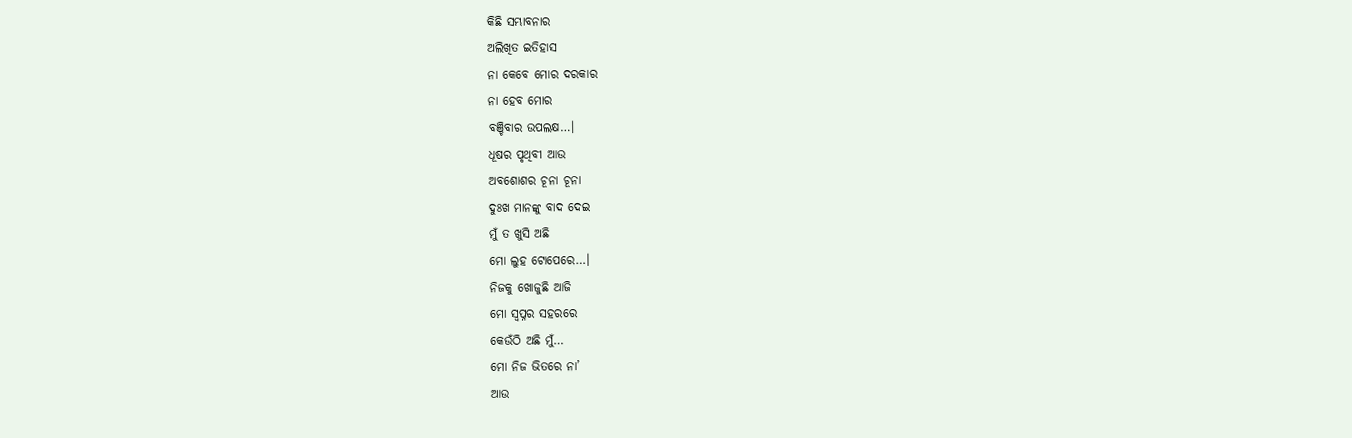କିଛି ସମ୍ଭାବନାର
ଅଲିଖିତ ଇତିହାସ
ନା କେବେ ମୋର ଦରକାର
ନା ହେବ ମୋର
ବଞ୍ଚିବାର ଉପଲକ୍ଷ…।
ଧୂଷର ପୃଥିବୀ ଆଉ
ଅବଶୋଶର ଚୂନା ଚୂନା
ଦୁଃଖ ମାନଙ୍କୁ ବାଦ ଦେଇ
ମୁଁ ତ ଖୁସି ଅଛି
ମୋ ଲୁହ ଟୋପେରେ…।
ନିଜକୁ ଖୋଜୁଛି ଆଜି
ମୋ ସ୍ଵପ୍ନର ସହରରେ
କେଉଁଠି ଅଛି ମୁଁ…
ମୋ ନିଜ ଭିତରେ ନା’
ଆଉ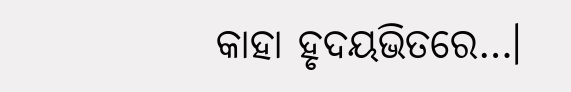କାହା ହୃଦୟଭିତରେ…।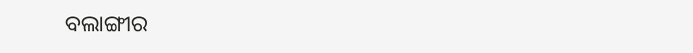ବଲାଙ୍ଗୀର